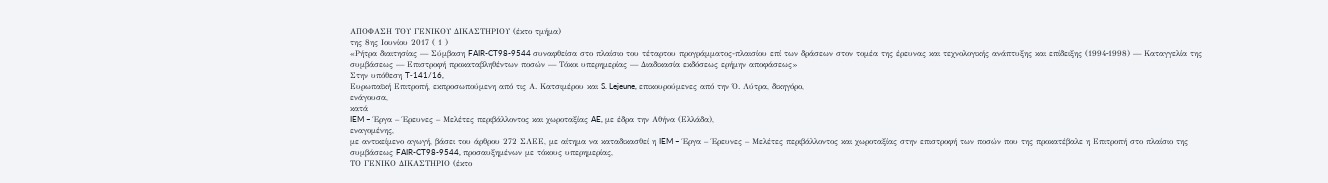ΑΠΟΦΑΣΗ ΤΟΥ ΓΕΝΙΚΟΥ ΔΙΚΑΣΤΗΡΙΟΥ (έκτο τμήμα)
της 8ης Ιουνίου 2017 ( 1 )
«Ρήτρα διαιτησίας — Σύμβαση FAIR-CT98-9544 συναφθείσα στο πλαίσιο του τέταρτου προγράμματος-πλαισίου επί των δράσεων στον τομέα της έρευνας και τεχνολογικής ανάπτυξης και επίδειξης (1994‑1998) — Καταγγελία της συμβάσεως — Επιστροφή προκαταβληθέντων ποσών — Τόκοι υπερημερίας — Διαδικασία εκδόσεως ερήμην αποφάσεως»
Στην υπόθεση T‑141/16,
Ευρωπαϊκή Επιτροπή, εκπροσωπούμενη από τις Α. Κατσιμέρου και S. Lejeune, επικουρούμενες από την Ό. Λύτρα, δικηγόρο,
ενάγουσα,
κατά
IEM – Έργα – Έρευνες – Μελέτες περιβάλλοντος και χωροταξίας AE, με έδρα την Αθήνα (Ελλάδα),
εναγομένης,
με αντικείμενο αγωγή, βάσει του άρθρου 272 ΣΛΕΕ, με αίτημα να καταδικασθεί η IEM – Έργα – Έρευνες – Μελέτες περιβάλλοντος και χωροταξίας στην επιστροφή των ποσών που της προκατέβαλε η Επιτροπή στο πλαίσιο της συμβάσεως FAIR-CT98-9544, προσαυξημένων με τόκους υπερημερίας,
ΤΟ ΓΕΝΙΚΟ ΔΙΚΑΣΤΗΡΙΟ (έκτο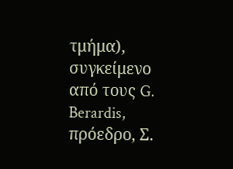τμήμα),
συγκείμενο από τους G. Berardis, πρόεδρο, Σ.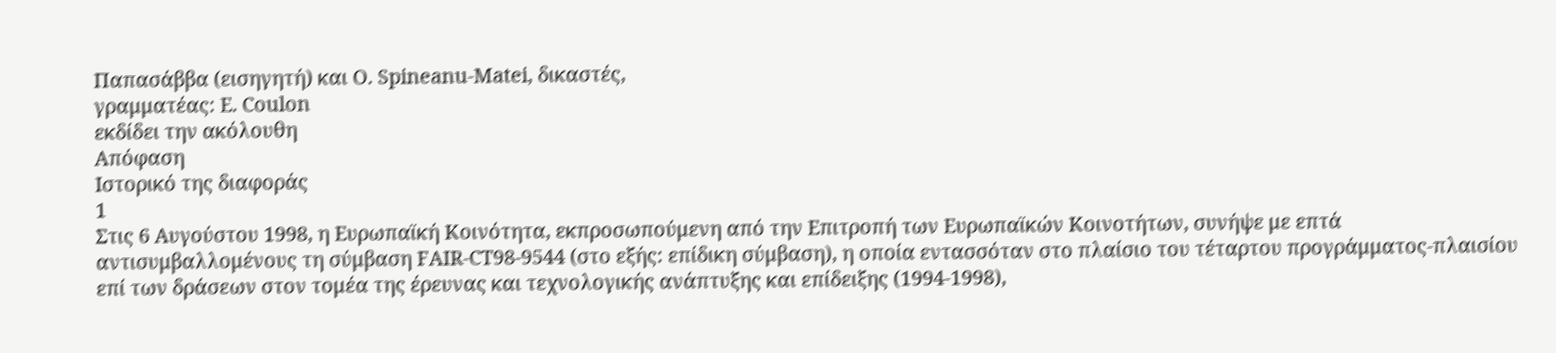Παπασάββα (εισηγητή) και O. Spineanu-Matei, δικαστές,
γραμματέας: E. Coulon
εκδίδει την ακόλουθη
Απόφαση
Ιστορικό της διαφοράς
1
Στις 6 Αυγούστου 1998, η Ευρωπαϊκή Κοινότητα, εκπροσωπούμενη από την Επιτροπή των Ευρωπαϊκών Κοινοτήτων, συνήψε με επτά αντισυμβαλλομένους τη σύμβαση FAIR-CT98-9544 (στο εξής: επίδικη σύμβαση), η οποία εντασσόταν στο πλαίσιο του τέταρτου προγράμματος-πλαισίου επί των δράσεων στον τομέα της έρευνας και τεχνολογικής ανάπτυξης και επίδειξης (1994-1998),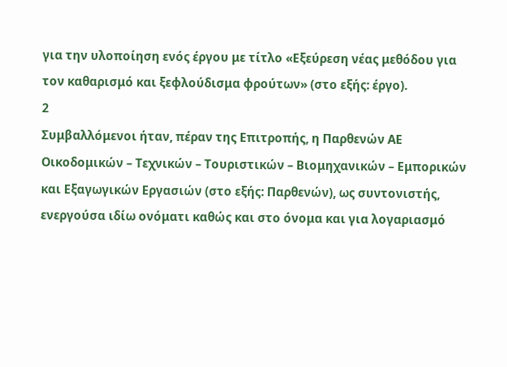για την υλοποίηση ενός έργου με τίτλο «Εξεύρεση νέας μεθόδου για τον καθαρισμό και ξεφλούδισμα φρούτων» (στο εξής: έργο).
2
Συμβαλλόμενοι ήταν, πέραν της Επιτροπής, η Παρθενών ΑΕ Οικοδομικών – Τεχνικών – Τουριστικών – Βιομηχανικών – Εμπορικών και Εξαγωγικών Εργασιών (στο εξής: Παρθενών), ως συντονιστής, ενεργούσα ιδίω ονόματι καθώς και στο όνομα και για λογαριασμό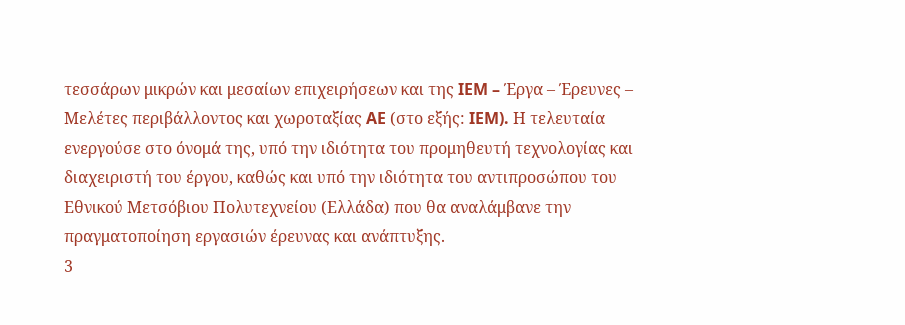τεσσάρων μικρών και μεσαίων επιχειρήσεων και της IEM – Έργα – Έρευνες – Μελέτες περιβάλλοντος και χωροταξίας AE (στο εξής: IEM). Η τελευταία ενεργούσε στο όνομά της, υπό την ιδιότητα του προμηθευτή τεχνολογίας και διαχειριστή του έργου, καθώς και υπό την ιδιότητα του αντιπροσώπου του Εθνικού Μετσόβιου Πολυτεχνείου (Ελλάδα) που θα αναλάμβανε την πραγματοποίηση εργασιών έρευνας και ανάπτυξης.
3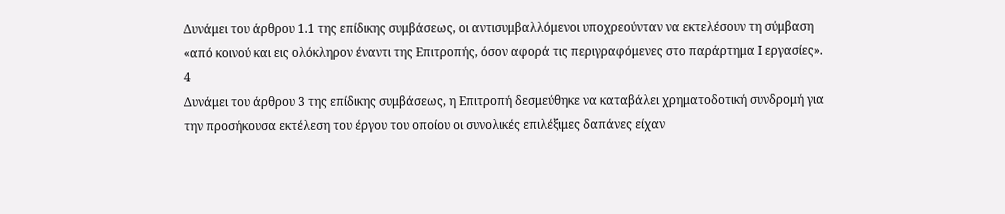Δυνάμει του άρθρου 1.1 της επίδικης συμβάσεως, οι αντισυμβαλλόμενοι υποχρεούνταν να εκτελέσουν τη σύμβαση «από κοινού και εις ολόκληρον έναντι της Επιτροπής, όσον αφορά τις περιγραφόμενες στο παράρτημα Ι εργασίες».
4
Δυνάμει του άρθρου 3 της επίδικης συμβάσεως, η Επιτροπή δεσμεύθηκε να καταβάλει χρηματοδοτική συνδρομή για την προσήκουσα εκτέλεση του έργου του οποίου οι συνολικές επιλέξιμες δαπάνες είχαν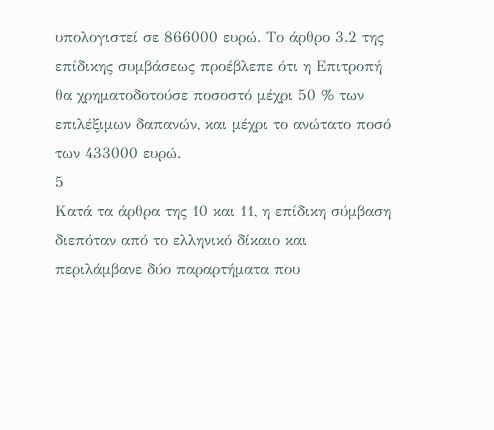υπολογιστεί σε 866000 ευρώ. Το άρθρο 3.2 της επίδικης συμβάσεως προέβλεπε ότι η Επιτροπή θα χρηματοδοτούσε ποσοστό μέχρι 50 % των επιλέξιμων δαπανών, και μέχρι το ανώτατο ποσό των 433000 ευρώ.
5
Κατά τα άρθρα της 10 και 11, η επίδικη σύμβαση διεπόταν από το ελληνικό δίκαιο και περιλάμβανε δύο παραρτήματα που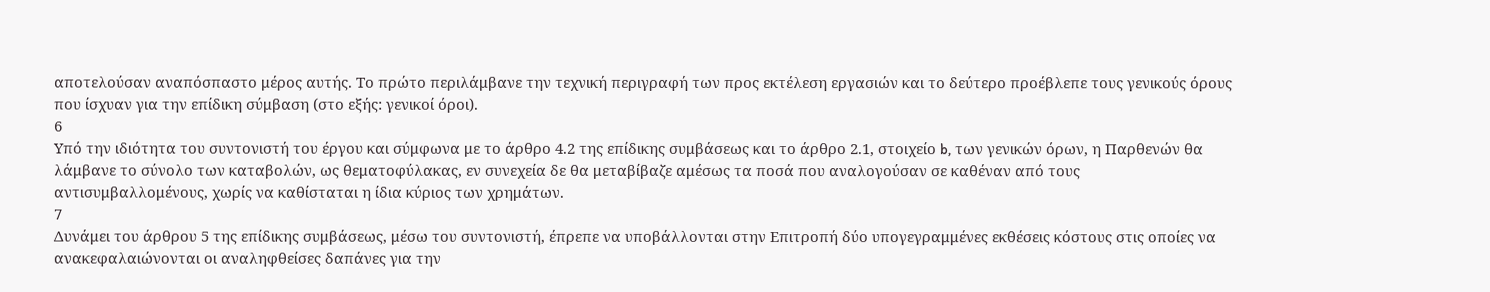αποτελούσαν αναπόσπαστο μέρος αυτής. Το πρώτο περιλάμβανε την τεχνική περιγραφή των προς εκτέλεση εργασιών και το δεύτερο προέβλεπε τους γενικούς όρους που ίσχυαν για την επίδικη σύμβαση (στο εξής: γενικοί όροι).
6
Υπό την ιδιότητα του συντονιστή του έργου και σύμφωνα με το άρθρο 4.2 της επίδικης συμβάσεως και το άρθρο 2.1, στοιχείο b, των γενικών όρων, η Παρθενών θα λάμβανε το σύνολο των καταβολών, ως θεματοφύλακας, εν συνεχεία δε θα μεταβίβαζε αμέσως τα ποσά που αναλογούσαν σε καθέναν από τους αντισυμβαλλομένους, χωρίς να καθίσταται η ίδια κύριος των χρημάτων.
7
Δυνάμει του άρθρου 5 της επίδικης συμβάσεως, μέσω του συντονιστή, έπρεπε να υποβάλλονται στην Επιτροπή δύο υπογεγραμμένες εκθέσεις κόστους στις οποίες να ανακεφαλαιώνονται οι αναληφθείσες δαπάνες για την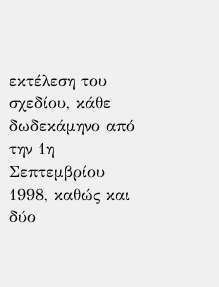εκτέλεση του σχεδίου, κάθε δωδεκάμηνο από την 1η Σεπτεμβρίου 1998, καθώς και δύο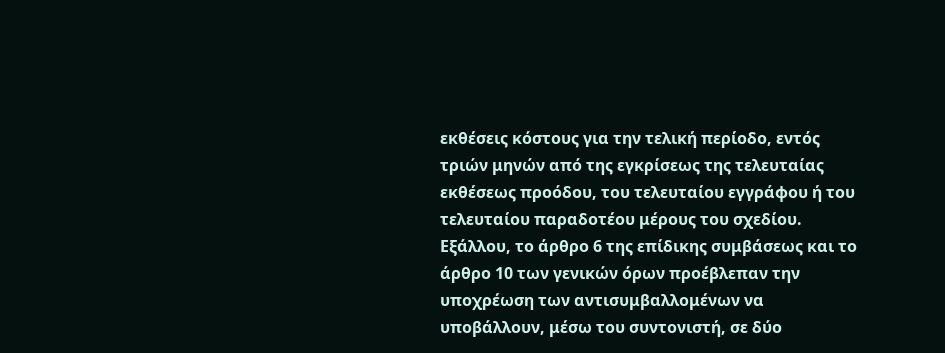εκθέσεις κόστους για την τελική περίοδο, εντός τριών μηνών από της εγκρίσεως της τελευταίας εκθέσεως προόδου, του τελευταίου εγγράφου ή του τελευταίου παραδοτέου μέρους του σχεδίου. Εξάλλου, το άρθρο 6 της επίδικης συμβάσεως και το άρθρο 10 των γενικών όρων προέβλεπαν την υποχρέωση των αντισυμβαλλομένων να υποβάλλουν, μέσω του συντονιστή, σε δύο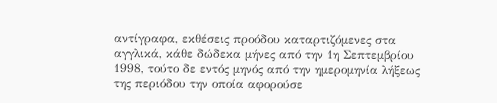αντίγραφα, εκθέσεις προόδου καταρτιζόμενες στα αγγλικά, κάθε δώδεκα μήνες από την 1η Σεπτεμβρίου 1998, τούτο δε εντός μηνός από την ημερομηνία λήξεως της περιόδου την οποία αφορούσε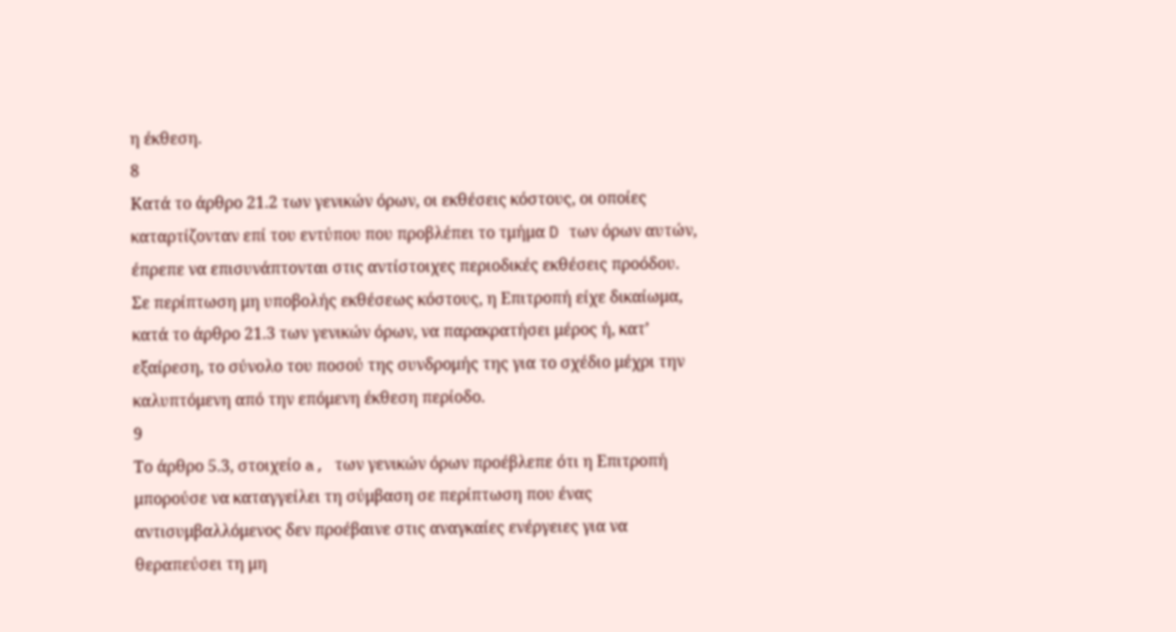η έκθεση.
8
Κατά το άρθρο 21.2 των γενικών όρων, οι εκθέσεις κόστους, οι οποίες καταρτίζονταν επί του εντύπου που προβλέπει το τμήμα D των όρων αυτών, έπρεπε να επισυνάπτονται στις αντίστοιχες περιοδικές εκθέσεις προόδου. Σε περίπτωση μη υποβολής εκθέσεως κόστους, η Επιτροπή είχε δικαίωμα, κατά το άρθρο 21.3 των γενικών όρων, να παρακρατήσει μέρος ή, κατ’ εξαίρεση, το σύνολο του ποσού της συνδρομής της για το σχέδιο μέχρι την καλυπτόμενη από την επόμενη έκθεση περίοδο.
9
Το άρθρο 5.3, στοιχείο a, των γενικών όρων προέβλεπε ότι η Επιτροπή μπορούσε να καταγγείλει τη σύμβαση σε περίπτωση που ένας αντισυμβαλλόμενος δεν προέβαινε στις αναγκαίες ενέργειες για να θεραπεύσει τη μη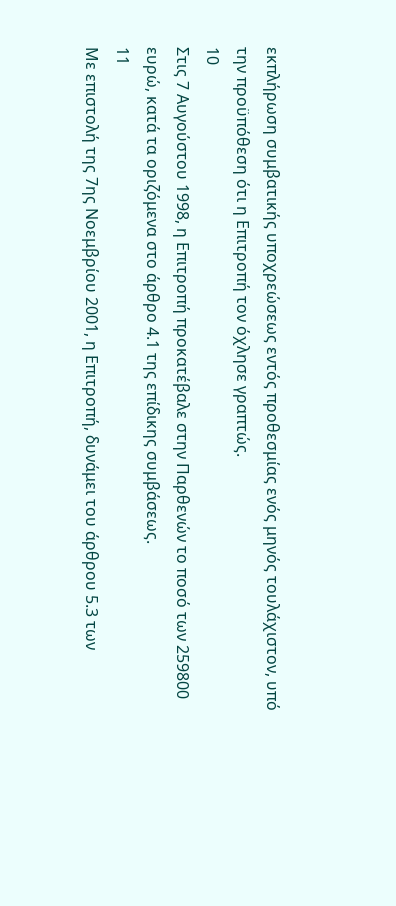εκπλήρωση συμβατικής υποχρεώσεως εντός προθεσμίας ενός μηνός τουλάχιστον, υπό την προϋπόθεση ότι η Επιτροπή τον όχλησε γραπτώς.
10
Στις 7 Αυγούστου 1998, η Επιτροπή προκατέβαλε στην Παρθενών το ποσό των 259800 ευρώ, κατά τα οριζόμενα στο άρθρο 4.1 της επίδικης συμβάσεως.
11
Με επιστολή της 7ης Νοεμβρίου 2001, η Επιτροπή, δυνάμει του άρθρου 5.3 των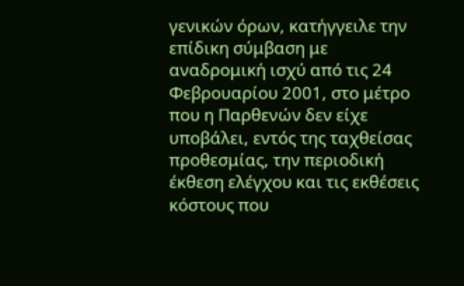γενικών όρων, κατήγγειλε την επίδικη σύμβαση με αναδρομική ισχύ από τις 24 Φεβρουαρίου 2001, στο μέτρο που η Παρθενών δεν είχε υποβάλει, εντός της ταχθείσας προθεσμίας, την περιοδική έκθεση ελέγχου και τις εκθέσεις κόστους που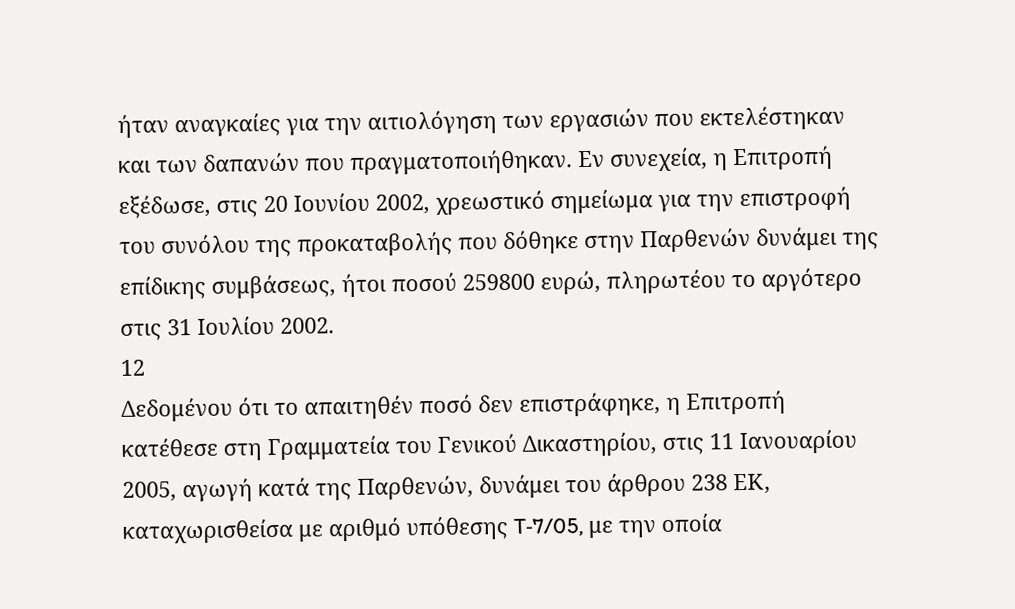ήταν αναγκαίες για την αιτιολόγηση των εργασιών που εκτελέστηκαν και των δαπανών που πραγματοποιήθηκαν. Εν συνεχεία, η Επιτροπή εξέδωσε, στις 20 Ιουνίου 2002, χρεωστικό σημείωμα για την επιστροφή του συνόλου της προκαταβολής που δόθηκε στην Παρθενών δυνάμει της επίδικης συμβάσεως, ήτοι ποσού 259800 ευρώ, πληρωτέου το αργότερο στις 31 Ιουλίου 2002.
12
Δεδομένου ότι το απαιτηθέν ποσό δεν επιστράφηκε, η Επιτροπή κατέθεσε στη Γραμματεία του Γενικού Δικαστηρίου, στις 11 Ιανουαρίου 2005, αγωγή κατά της Παρθενών, δυνάμει του άρθρου 238 ΕΚ, καταχωρισθείσα με αριθμό υπόθεσης T‑7/05, με την οποία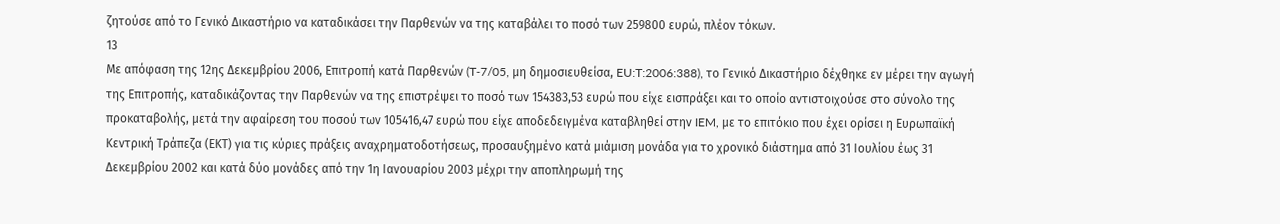ζητούσε από το Γενικό Δικαστήριο να καταδικάσει την Παρθενών να της καταβάλει το ποσό των 259800 ευρώ, πλέον τόκων.
13
Με απόφαση της 12ης Δεκεμβρίου 2006, Επιτροπή κατά Παρθενών (T‑7/05, μη δημοσιευθείσα, EU:T:2006:388), το Γενικό Δικαστήριο δέχθηκε εν μέρει την αγωγή της Επιτροπής, καταδικάζοντας την Παρθενών να της επιστρέψει το ποσό των 154383,53 ευρώ που είχε εισπράξει και το οποίο αντιστοιχούσε στο σύνολο της προκαταβολής, μετά την αφαίρεση του ποσού των 105416,47 ευρώ που είχε αποδεδειγμένα καταβληθεί στην IEM, με το επιτόκιο που έχει ορίσει η Ευρωπαϊκή Κεντρική Τράπεζα (ΕΚΤ) για τις κύριες πράξεις αναχρηματοδοτήσεως, προσαυξημένο κατά μιάμιση μονάδα για το χρονικό διάστημα από 31 Ιουλίου έως 31 Δεκεμβρίου 2002 και κατά δύο μονάδες από την 1η Ιανουαρίου 2003 μέχρι την αποπληρωμή της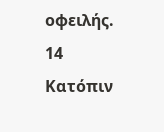οφειλής.
14
Κατόπιν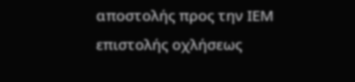αποστολής προς την ΙΕΜ επιστολής οχλήσεως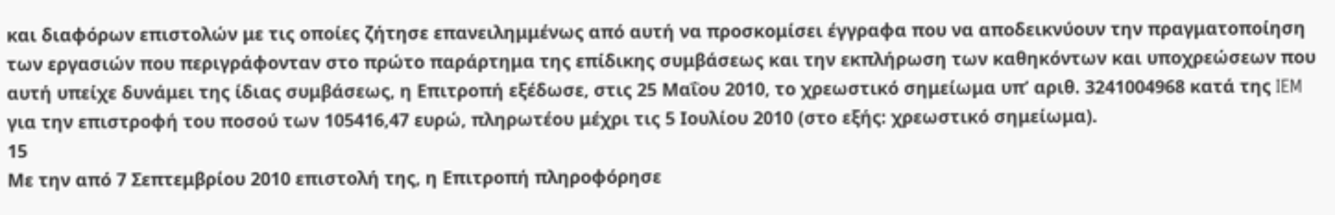και διαφόρων επιστολών με τις οποίες ζήτησε επανειλημμένως από αυτή να προσκομίσει έγγραφα που να αποδεικνύουν την πραγματοποίηση των εργασιών που περιγράφονταν στο πρώτο παράρτημα της επίδικης συμβάσεως και την εκπλήρωση των καθηκόντων και υποχρεώσεων που αυτή υπείχε δυνάμει της ίδιας συμβάσεως, η Επιτροπή εξέδωσε, στις 25 Μαΐου 2010, το χρεωστικό σημείωμα υπ’ αριθ. 3241004968 κατά της IEM για την επιστροφή του ποσού των 105416,47 ευρώ, πληρωτέου μέχρι τις 5 Ιουλίου 2010 (στο εξής: χρεωστικό σημείωμα).
15
Με την από 7 Σεπτεμβρίου 2010 επιστολή της, η Επιτροπή πληροφόρησε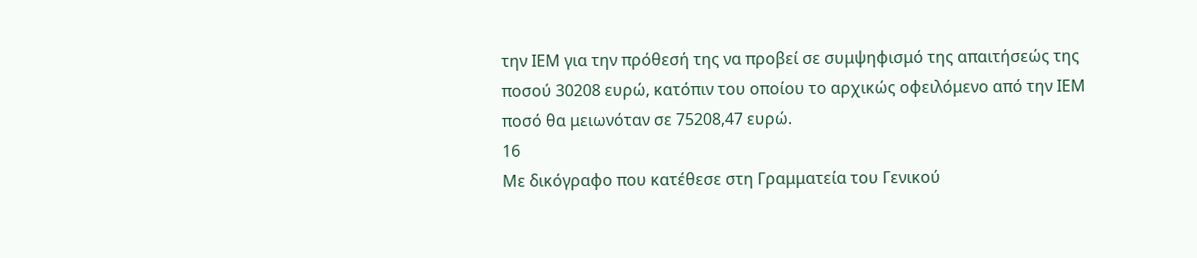την ΙΕΜ για την πρόθεσή της να προβεί σε συμψηφισμό της απαιτήσεώς της ποσού 30208 ευρώ, κατόπιν του οποίου το αρχικώς οφειλόμενο από την ΙΕΜ ποσό θα μειωνόταν σε 75208,47 ευρώ.
16
Με δικόγραφο που κατέθεσε στη Γραμματεία του Γενικού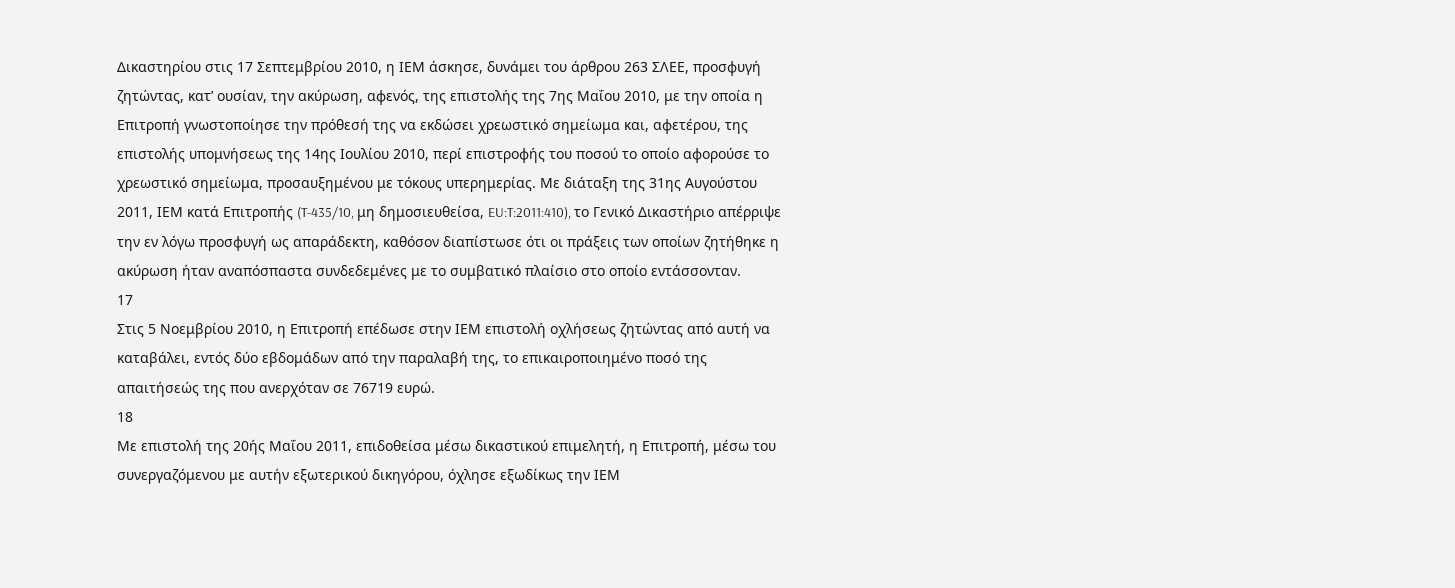Δικαστηρίου στις 17 Σεπτεμβρίου 2010, η ΙΕΜ άσκησε, δυνάμει του άρθρου 263 ΣΛΕΕ, προσφυγή ζητώντας, κατ’ ουσίαν, την ακύρωση, αφενός, της επιστολής της 7ης Μαΐου 2010, με την οποία η Επιτροπή γνωστοποίησε την πρόθεσή της να εκδώσει χρεωστικό σημείωμα και, αφετέρου, της επιστολής υπομνήσεως της 14ης Ιουλίου 2010, περί επιστροφής του ποσού το οποίο αφορούσε το χρεωστικό σημείωμα, προσαυξημένου με τόκους υπερημερίας. Με διάταξη της 31ης Αυγούστου 2011, ΙΕΜ κατά Επιτροπής (T‑435/10, μη δημοσιευθείσα, EU:T:2011:410), το Γενικό Δικαστήριο απέρριψε την εν λόγω προσφυγή ως απαράδεκτη, καθόσον διαπίστωσε ότι οι πράξεις των οποίων ζητήθηκε η ακύρωση ήταν αναπόσπαστα συνδεδεμένες με το συμβατικό πλαίσιο στο οποίο εντάσσονταν.
17
Στις 5 Νοεμβρίου 2010, η Επιτροπή επέδωσε στην ΙΕΜ επιστολή οχλήσεως ζητώντας από αυτή να καταβάλει, εντός δύο εβδομάδων από την παραλαβή της, το επικαιροποιημένο ποσό της απαιτήσεώς της που ανερχόταν σε 76719 ευρώ.
18
Με επιστολή της 20ής Μαΐου 2011, επιδοθείσα μέσω δικαστικού επιμελητή, η Επιτροπή, μέσω του συνεργαζόμενου με αυτήν εξωτερικού δικηγόρου, όχλησε εξωδίκως την ΙΕΜ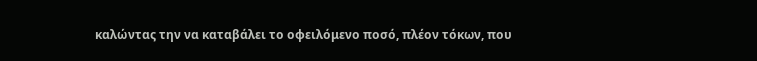καλώντας την να καταβάλει το οφειλόμενο ποσό, πλέον τόκων, που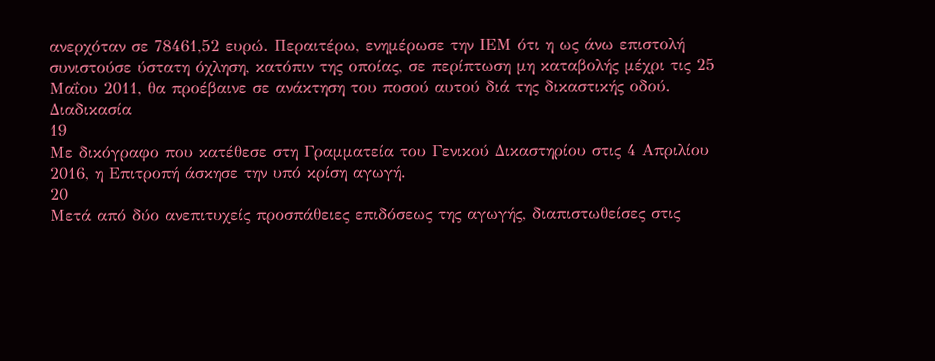ανερχόταν σε 78461,52 ευρώ. Περαιτέρω, ενημέρωσε την ΙΕΜ ότι η ως άνω επιστολή συνιστούσε ύστατη όχληση, κατόπιν της οποίας, σε περίπτωση μη καταβολής μέχρι τις 25 Μαΐου 2011, θα προέβαινε σε ανάκτηση του ποσού αυτού διά της δικαστικής οδού.
Διαδικασία
19
Με δικόγραφο που κατέθεσε στη Γραμματεία του Γενικού Δικαστηρίου στις 4 Απριλίου 2016, η Επιτροπή άσκησε την υπό κρίση αγωγή.
20
Μετά από δύο ανεπιτυχείς προσπάθειες επιδόσεως της αγωγής, διαπιστωθείσες στις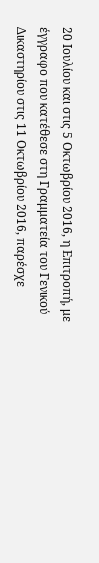20 Ιουλίου και στις 5 Οκτωβρίου 2016, η Επιτροπή, με έγγραφο που κατέθεσε στη Γραμματεία του Γενικού Δικαστηρίου στις 11 Οκτωβρίου 2016, παρέσχε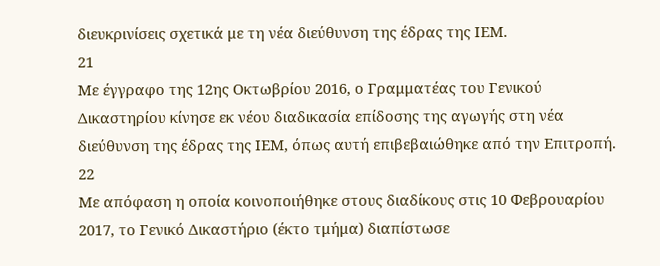διευκρινίσεις σχετικά με τη νέα διεύθυνση της έδρας της ΙΕΜ.
21
Με έγγραφο της 12ης Οκτωβρίου 2016, ο Γραμματέας του Γενικού Δικαστηρίου κίνησε εκ νέου διαδικασία επίδοσης της αγωγής στη νέα διεύθυνση της έδρας της ΙΕΜ, όπως αυτή επιβεβαιώθηκε από την Επιτροπή.
22
Με απόφαση η οποία κοινοποιήθηκε στους διαδίκους στις 10 Φεβρουαρίου 2017, το Γενικό Δικαστήριο (έκτο τμήμα) διαπίστωσε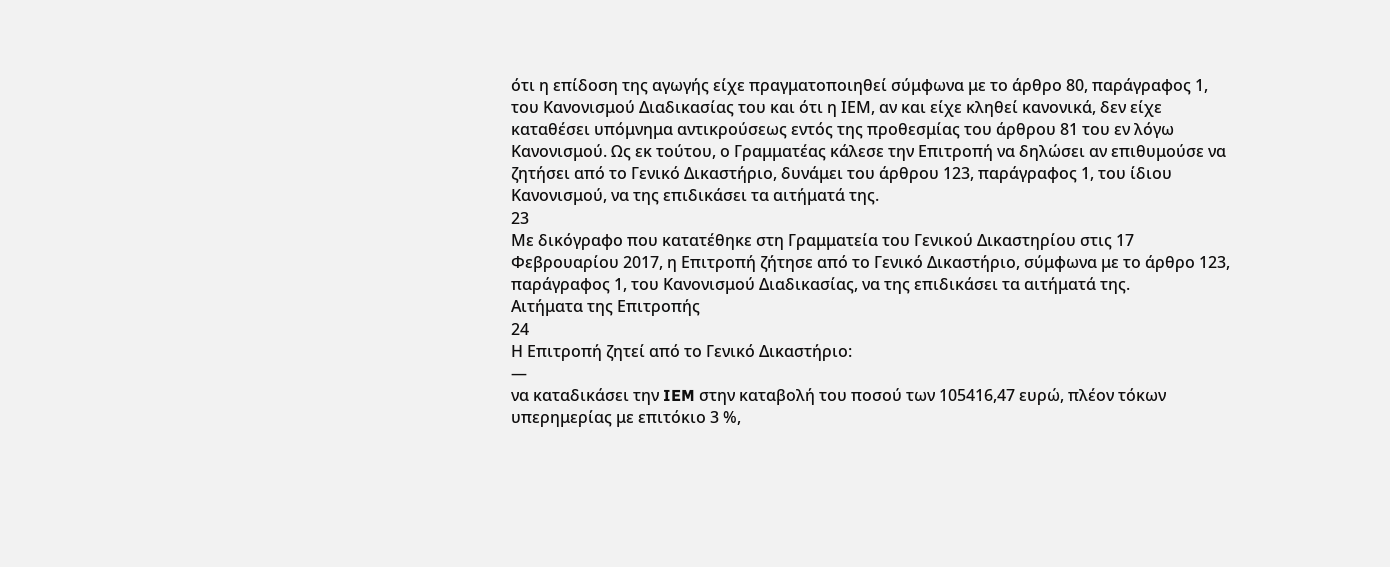ότι η επίδοση της αγωγής είχε πραγματοποιηθεί σύμφωνα με το άρθρο 80, παράγραφος 1, του Κανονισμού Διαδικασίας του και ότι η ΙΕΜ, αν και είχε κληθεί κανονικά, δεν είχε καταθέσει υπόμνημα αντικρούσεως εντός της προθεσμίας του άρθρου 81 του εν λόγω Κανονισμού. Ως εκ τούτου, ο Γραμματέας κάλεσε την Επιτροπή να δηλώσει αν επιθυμούσε να ζητήσει από το Γενικό Δικαστήριο, δυνάμει του άρθρου 123, παράγραφος 1, του ίδιου Κανονισμού, να της επιδικάσει τα αιτήματά της.
23
Με δικόγραφο που κατατέθηκε στη Γραμματεία του Γενικού Δικαστηρίου στις 17 Φεβρουαρίου 2017, η Επιτροπή ζήτησε από το Γενικό Δικαστήριο, σύμφωνα με το άρθρο 123, παράγραφος 1, του Κανονισμού Διαδικασίας, να της επιδικάσει τα αιτήματά της.
Αιτήματα της Επιτροπής
24
Η Επιτροπή ζητεί από το Γενικό Δικαστήριο:
—
να καταδικάσει την IEM στην καταβολή του ποσού των 105416,47 ευρώ, πλέον τόκων υπερημερίας με επιτόκιο 3 %,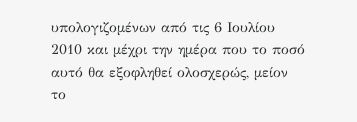υπολογιζομένων από τις 6 Ιουλίου 2010 και μέχρι την ημέρα που το ποσό αυτό θα εξοφληθεί ολοσχερώς, μείον το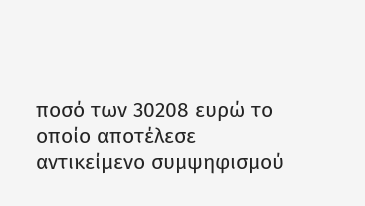ποσό των 30208 ευρώ το οποίο αποτέλεσε αντικείμενο συμψηφισμού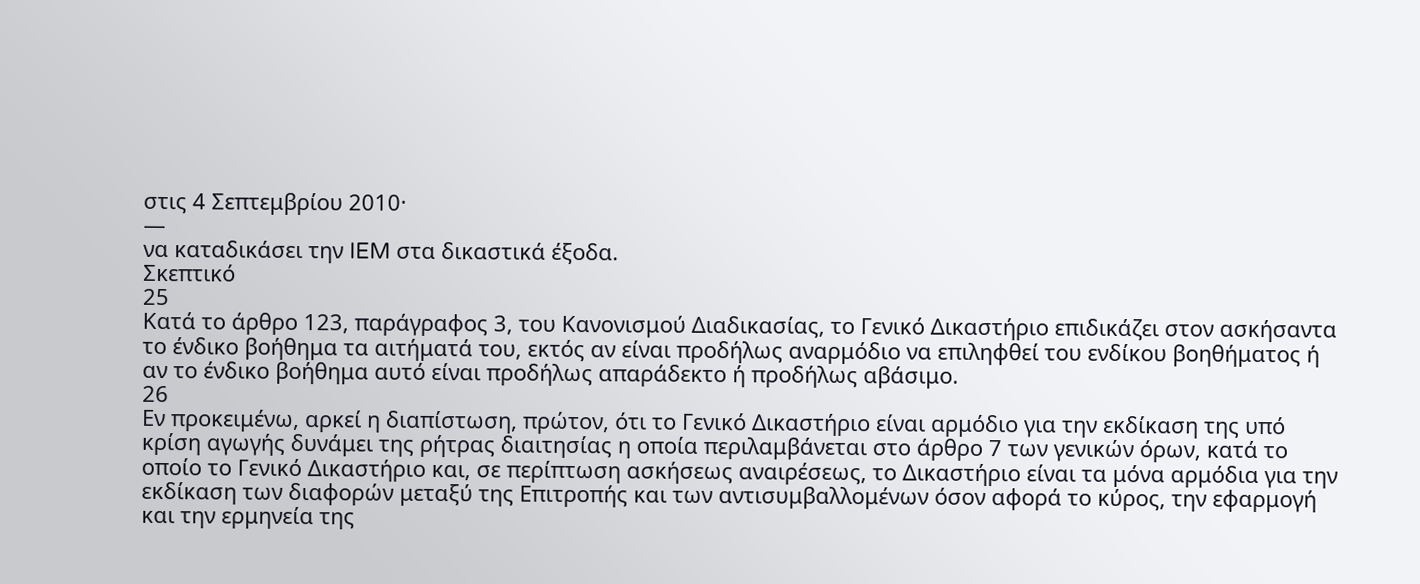στις 4 Σεπτεμβρίου 2010·
—
να καταδικάσει την IEM στα δικαστικά έξοδα.
Σκεπτικό
25
Κατά το άρθρο 123, παράγραφος 3, του Κανονισμού Διαδικασίας, το Γενικό Δικαστήριο επιδικάζει στον ασκήσαντα το ένδικο βοήθημα τα αιτήματά του, εκτός αν είναι προδήλως αναρμόδιο να επιληφθεί του ενδίκου βοηθήματος ή αν το ένδικο βοήθημα αυτό είναι προδήλως απαράδεκτο ή προδήλως αβάσιμο.
26
Εν προκειμένω, αρκεί η διαπίστωση, πρώτον, ότι το Γενικό Δικαστήριο είναι αρμόδιο για την εκδίκαση της υπό κρίση αγωγής δυνάμει της ρήτρας διαιτησίας η οποία περιλαμβάνεται στο άρθρο 7 των γενικών όρων, κατά το οποίο το Γενικό Δικαστήριο και, σε περίπτωση ασκήσεως αναιρέσεως, το Δικαστήριο είναι τα μόνα αρμόδια για την εκδίκαση των διαφορών μεταξύ της Επιτροπής και των αντισυμβαλλομένων όσον αφορά το κύρος, την εφαρμογή και την ερμηνεία της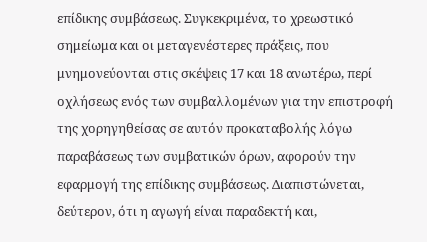επίδικης συμβάσεως. Συγκεκριμένα, το χρεωστικό σημείωμα και οι μεταγενέστερες πράξεις, που μνημονεύονται στις σκέψεις 17 και 18 ανωτέρω, περί οχλήσεως ενός των συμβαλλομένων για την επιστροφή της χορηγηθείσας σε αυτόν προκαταβολής λόγω παραβάσεως των συμβατικών όρων, αφορούν την εφαρμογή της επίδικης συμβάσεως. Διαπιστώνεται, δεύτερον, ότι η αγωγή είναι παραδεκτή και,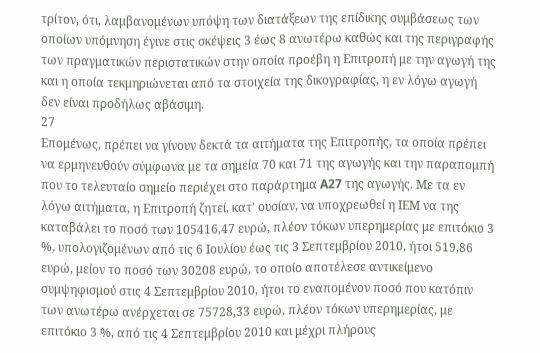τρίτον, ότι, λαμβανομένων υπόψη των διατάξεων της επίδικης συμβάσεως των οποίων υπόμνηση έγινε στις σκέψεις 3 έως 8 ανωτέρω καθώς και της περιγραφής των πραγματικών περιστατικών στην οποία προέβη η Επιτροπή με την αγωγή της και η οποία τεκμηριώνεται από τα στοιχεία της δικογραφίας, η εν λόγω αγωγή δεν είναι προδήλως αβάσιμη.
27
Επομένως, πρέπει να γίνουν δεκτά τα αιτήματα της Επιτροπής, τα οποία πρέπει να ερμηνευθούν σύμφωνα με τα σημεία 70 και 71 της αγωγής και την παραπομπή που το τελευταίο σημείο περιέχει στο παράρτημα A27 της αγωγής. Με τα εν λόγω αιτήματα, η Επιτροπή ζητεί, κατ’ ουσίαν, να υποχρεωθεί η ΙΕΜ να της καταβάλει το ποσό των 105416,47 ευρώ, πλέον τόκων υπερημερίας με επιτόκιο 3 %, υπολογιζομένων από τις 6 Ιουλίου έως τις 3 Σεπτεμβρίου 2010, ήτοι 519,86 ευρώ, μείον το ποσό των 30208 ευρώ, το οποίο αποτέλεσε αντικείμενο συμψηφισμού στις 4 Σεπτεμβρίου 2010, ήτοι το εναπομένον ποσό που κατόπιν των ανωτέρω ανέρχεται σε 75728,33 ευρώ, πλέον τόκων υπερημερίας, με επιτόκιο 3 %, από τις 4 Σεπτεμβρίου 2010 και μέχρι πλήρους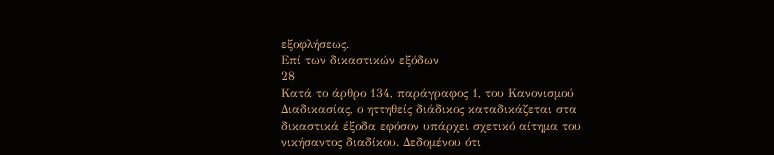εξοφλήσεως.
Επί των δικαστικών εξόδων
28
Κατά το άρθρο 134, παράγραφος 1, του Κανονισμού Διαδικασίας, ο ηττηθείς διάδικος καταδικάζεται στα δικαστικά έξοδα εφόσον υπάρχει σχετικό αίτημα του νικήσαντος διαδίκου. Δεδομένου ότι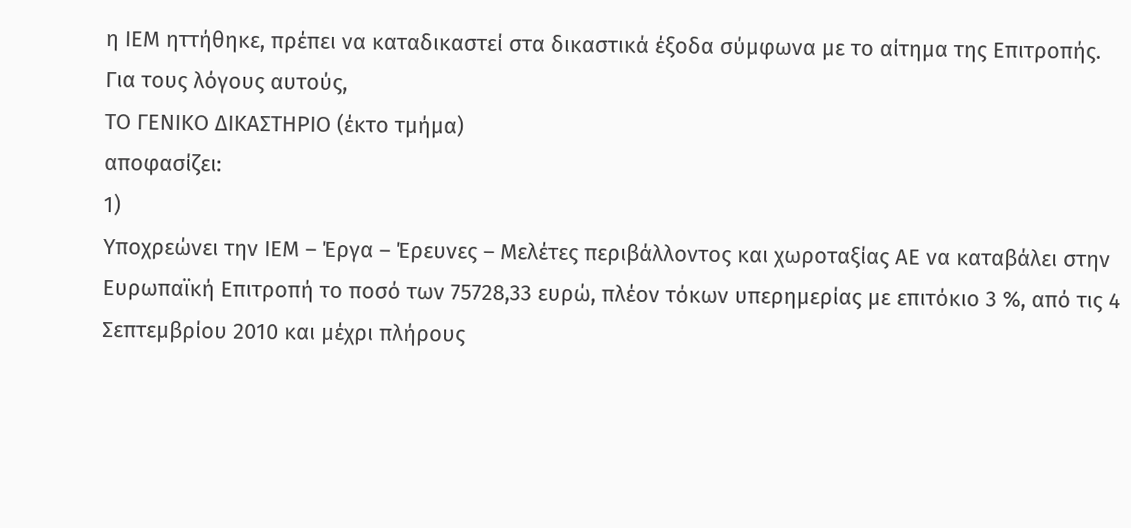η ΙΕΜ ηττήθηκε, πρέπει να καταδικαστεί στα δικαστικά έξοδα σύμφωνα με το αίτημα της Επιτροπής.
Για τους λόγους αυτούς,
ΤΟ ΓΕΝΙΚΟ ΔΙΚΑΣΤΗΡΙΟ (έκτο τμήμα)
αποφασίζει:
1)
Υποχρεώνει την ΙΕΜ – Έργα – Έρευνες – Μελέτες περιβάλλοντος και χωροταξίας ΑΕ να καταβάλει στην Ευρωπαϊκή Επιτροπή το ποσό των 75728,33 ευρώ, πλέον τόκων υπερημερίας με επιτόκιο 3 %, από τις 4 Σεπτεμβρίου 2010 και μέχρι πλήρους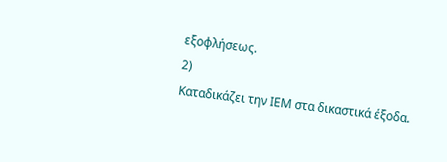εξοφλήσεως.
2)
Καταδικάζει την ΙΕΜ στα δικαστικά έξοδα.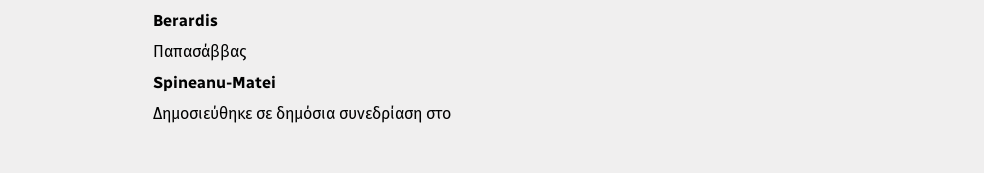Berardis
Παπασάββας
Spineanu-Matei
Δημοσιεύθηκε σε δημόσια συνεδρίαση στο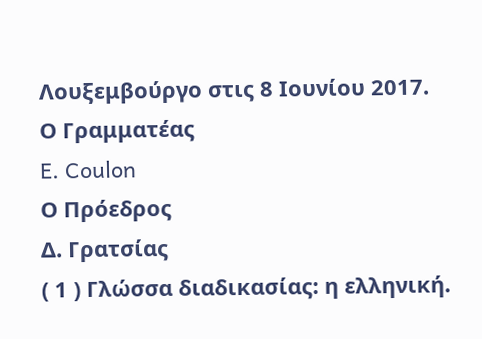Λουξεμβούργο στις 8 Ιουνίου 2017.
Ο Γραμματέας
E. Coulon
Ο Πρόεδρος
Δ. Γρατσίας
( 1 ) Γλώσσα διαδικασίας: η ελληνική.